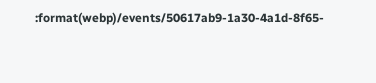:format(webp)/events/50617ab9-1a30-4a1d-8f65-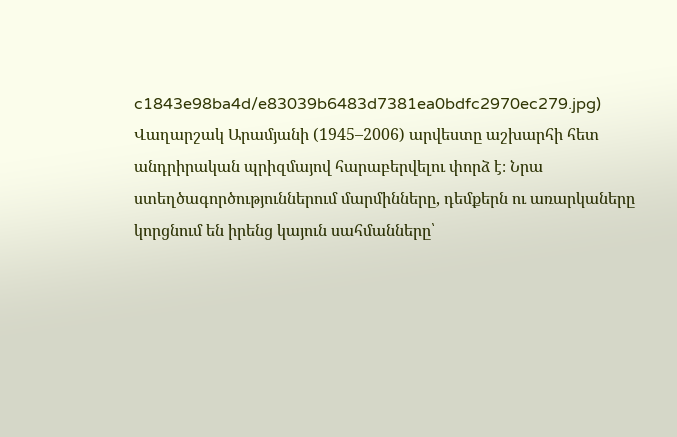c1843e98ba4d/e83039b6483d7381ea0bdfc2970ec279.jpg)
Վաղարշակ Արամյանի (1945–2006) արվեստը աշխարհի հետ անդրիրական պրիզմայով հարաբերվելու փորձ է։ Նրա ստեղծագործություններում մարմինները, դեմքերն ու առարկաները կորցնում են իրենց կայուն սահմանները՝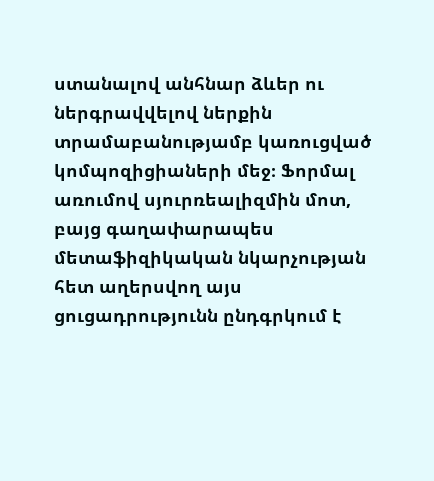ստանալով անհնար ձևեր ու ներգրավվելով ներքին տրամաբանությամբ կառուցված կոմպոզիցիաների մեջ։ Ֆորմալ առումով սյուրռեալիզմին մոտ, բայց գաղափարապես մետաֆիզիկական նկարչության հետ աղերսվող այս ցուցադրությունն ընդգրկում է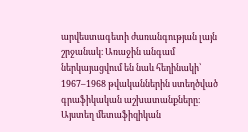արվեստագետի ժառանգության լայն շրջանակ։ Առաջին անգամ ներկայացվում են նաև հեղինակի՝ 1967–1968 թվականներին ստեղծված գրաֆիկական աշխատանքները։ Այստեղ մետաֆիզիկան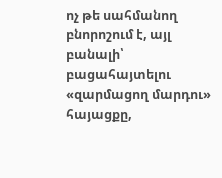ոչ թե սահմանող բնորոշում է, այլ բանալի՝ բացահայտելու «զարմացող մարդու» հայացքը,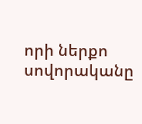որի ներքո սովորականը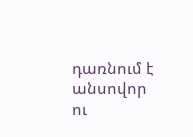դառնում է անսովոր ու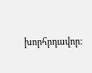խորհրդավոր։